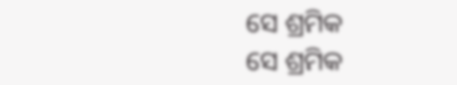ସେ ଶ୍ରମିକ
ସେ ଶ୍ରମିକ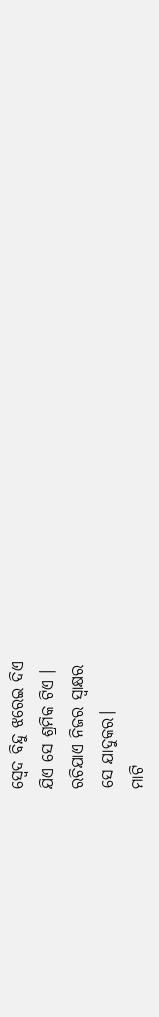ସ୍ଵେଦ ବିନ୍ଦୁ ଝରେଇ ଦିଏ
ଯିଏ ସେ ଶ୍ରମିକ ଟିଏ ।
ରଚିଯାଏ ନିଜର ସ୍ଵାକ୍ଷର
ସେ ଯାଦୁକର।
ମାଟି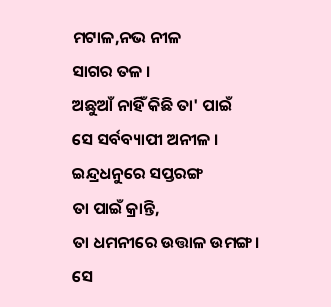ମଟାଳ,ନଭ ନୀଳ
ସାଗର ତଳ ।
ଅଛୁଆଁ ନାହିଁ କିଛି ତା' ପାଇଁ
ସେ ସର୍ବବ୍ୟାପୀ ଅନୀଳ ।
ଇନ୍ଦ୍ରଧନୁରେ ସପ୍ତରଙ୍ଗ
ତା ପାଇଁ କ୍ରାନ୍ତି,
ତା ଧମନୀରେ ଉତ୍ତାଳ ଉମଙ୍ଗ।
ସେ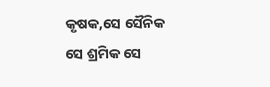କୃଷକ,ସେ ସୈନିକ
ସେ ଶ୍ରମିକ ସେ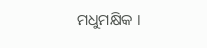ମଧୁମକ୍ଷିକ ।